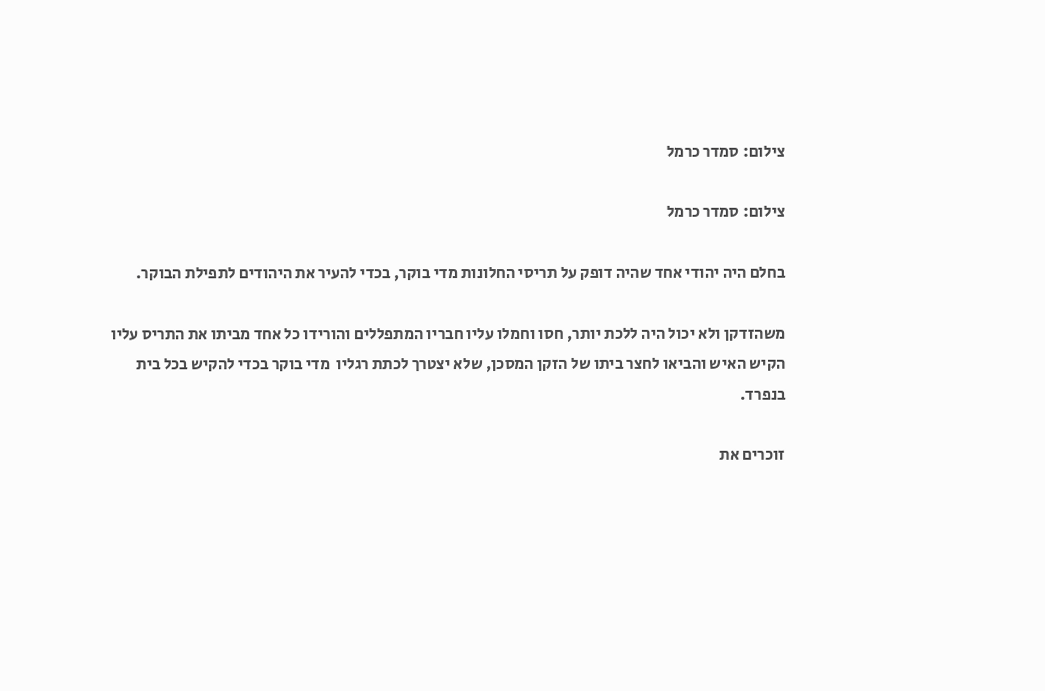צילום: סמדר כרמל

צילום: סמדר כרמל

בחלם היה יהודי אחד שהיה דופק על תריסי החלונות מדי בוקר, בכדי להעיר את היהודים לתפילת הבוקר.

משהזדקן ולא יכול היה ללכת יותר, חסו וחמלו עליו חבריו המתפללים והורידו כל אחד מביתו את התריס עליו הקיש האיש והביאו לחצר ביתו של הזקן המסכן, שלא יצטרך לכתת רגליו  מדי בוקר בכדי להקיש בכל בית בנפרד.

זוכרים את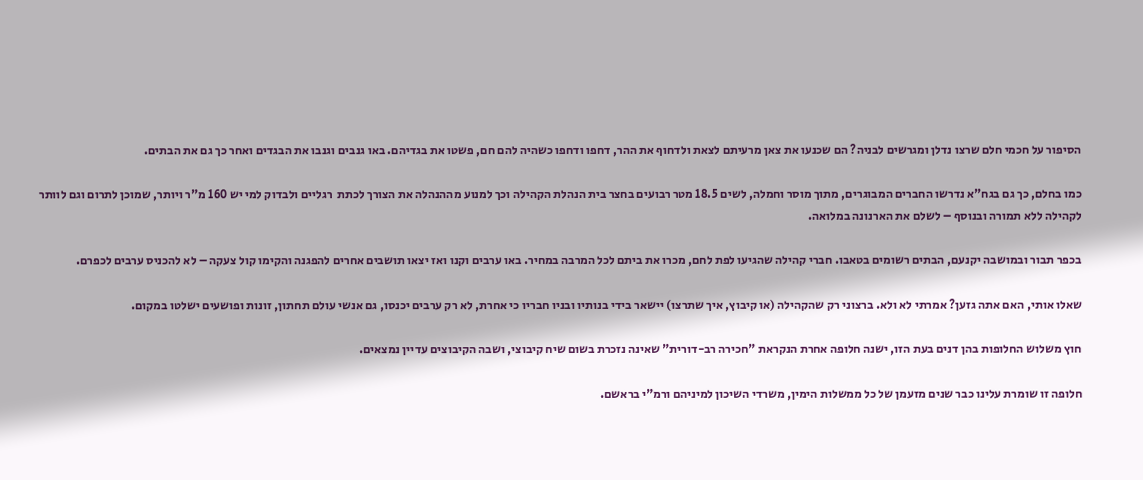הסיפור על חכמי חלם שרצו נדלן ומגרשים לבניה? הם שכנעו את צאן מרעיתם לצאת ולדחוף את ההר, דחפו ודחפו כשהיה להם חם, פשטו את בגדיהם. באו גנבים וגנבו את הבגדים ואחר כך גם את הבתים.

כמו בחלם, כך גם בגח"א נדרשו החברים המבוגרים, מתוך מוסר וחמלה, לשים 18.5 מטר רבועים בחצר בית הנהלת הקהילה וכך למנוע מההנהלה את הצורך לכתת  רגליים ולבדוק למי יש 160 מ"ר ויותר, שמוכן לתרום וגם לוותר לקהילה ללא תמורה ובנוסף – לשלם את הארנונה במלואה.

בכפר תבור ובמושבה יקנעם, הבתים רשומים בטאבו. חברי קהילה שהגיעו לפת לחם, מכרו את ביתם לכל המרבה במחיר. באו ערבים וקנו ואז יצאו תושבים אחרים להפגנה והקימו קול צעקה – לא להכניס ערבים לכפרם.

שאלו אותי, האם אתה גזען? אמרתי לא ולא. ברצוני רק שהקהילה (או קיבוץ, איך שתרצו) יישאר בידי בנותיו ובניו חבריו כי אחרת, לא רק ערבים יכנסו, גם אנשי עולם תחתון, זונות ופושעים ישלטו במקום.

חוץ משלוש החלופות בהן דנים בעת הזו, ישנה חלופה אחרת הנקראת "חכירה רב-דורית" שאינה נזכרת בשום שיח קיבוצי, ושבה הקיבוצים עדיין נמצאים.

חלופה זו שומרת עלינו כבר שנים מזעמן של כל ממשלות הימין, משרדי השיכון למיניהם ורמ"י בראשם.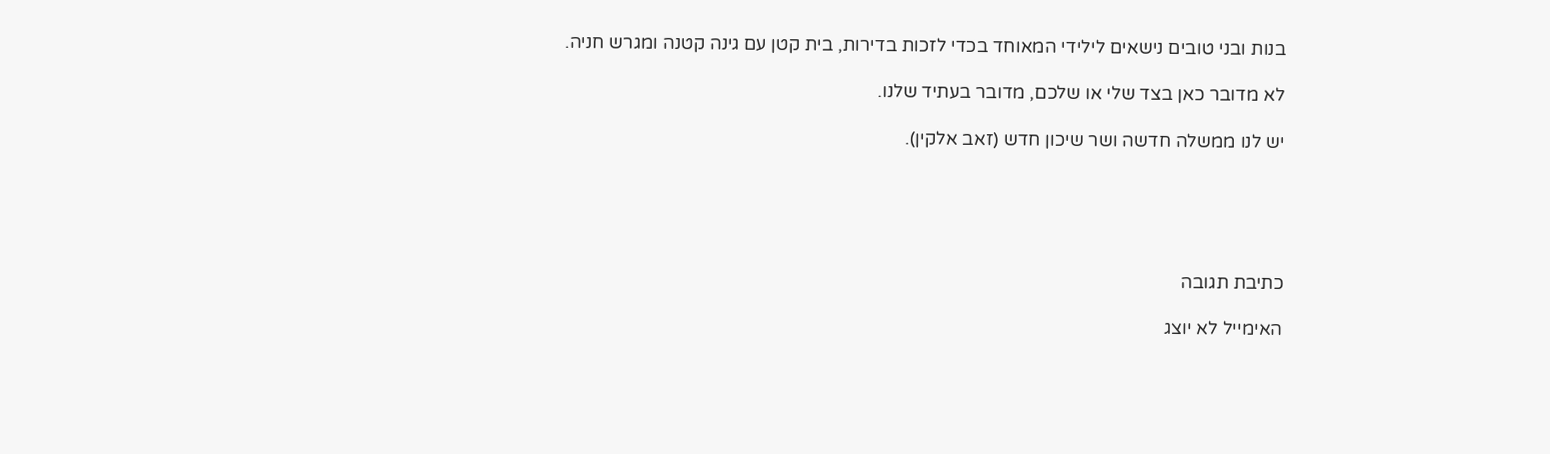בנות ובני טובים נישאים לילידי המאוחד בכדי לזכות בדירות, בית קטן עם גינה קטנה ומגרש חניה.

לא מדובר כאן בצד שלי או שלכם, מדובר בעתיד שלנו.

יש לנו ממשלה חדשה ושר שיכון חדש (זאב אלקין).





כתיבת תגובה

האימייל לא יוצג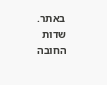באתר. שדות החובה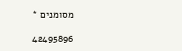מסומנים *

42495896